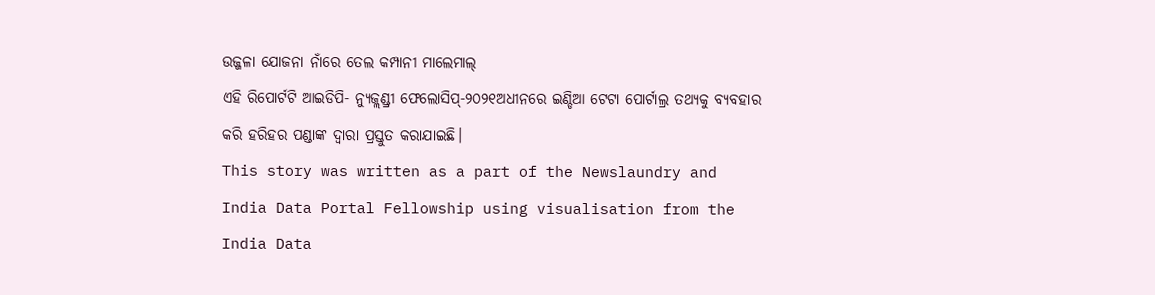ଉଜ୍ଜଳା ଯୋଜନା ନାଁରେ ତେଲ କମ୍ପାନୀ ମାଲେମାଲ୍
ଏହି ରିପୋର୍ଟଟି ଆଇଡିପି- ନ୍ୟୁଜ୍ଲଣ୍ଡ୍ରୀ ଫେଲୋସିପ୍-୨୦୨୧ଅଧୀନରେ ଇଣ୍ଡିଆ ଟେଟା ପୋର୍ଟାଲ୍ର ତଥ୍ୟକୁ ବ୍ୟବହାର କରି ହରିହର ପଣ୍ଡାଙ୍କ ଦ୍ବାରା ପ୍ରସ୍ତୁତ କରାଯାଇଛି।
This story was written as a part of the Newslaundry and India Data Portal Fellowship using visualisation from the India Data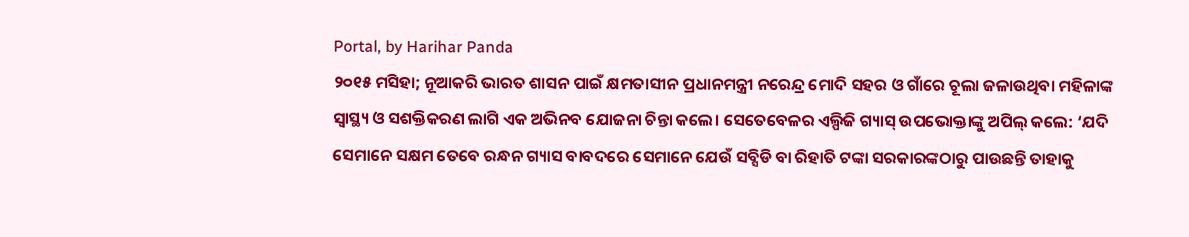Portal, by Harihar Panda
୨୦୧୫ ମସିହା; ନୂଆକରି ଭାରତ ଶାସନ ପାଇଁ କ୍ଷମତାସୀନ ପ୍ରଧାନମନ୍ତ୍ରୀ ନରେନ୍ଦ୍ର ମୋଦି ସହର ଓ ଗାଁରେ ଚୂଲା ଜଳାଉଥିବା ମହିଳାଙ୍କ ସ୍ବାସ୍ଥ୍ୟ ଓ ସଶକ୍ତିକରଣ ଲାଗି ଏକ ଅଭିନବ ଯୋଜନା ଚିନ୍ତା କଲେ। ସେତେବେଳର ଏଲ୍ପିଜି ଗ୍ୟାସ୍ ଉପଭୋକ୍ତାଙ୍କୁ ଅପିଲ୍ କଲେ: ‘ଯଦି ସେମାନେ ସକ୍ଷମ ତେବେ ରନ୍ଧନ ଗ୍ୟାସ ବାବଦରେ ସେମାନେ ଯେଉଁ ସବ୍ସିଡି ବା ରିହାତି ଟଙ୍କା ସରକାରଙ୍କଠାରୁ ପାଉଛନ୍ତି ତାହାକୁ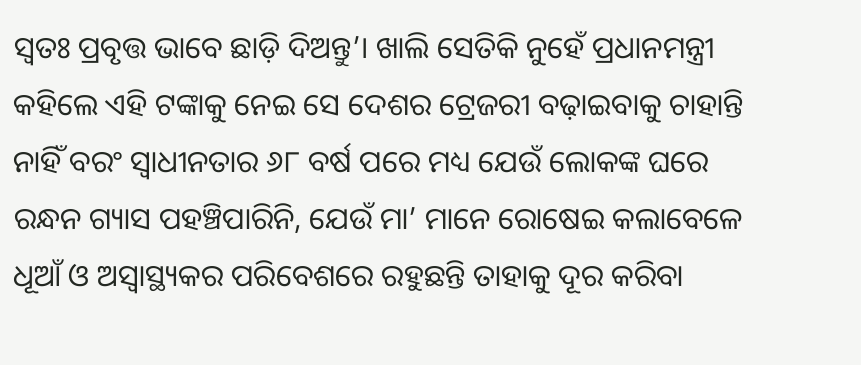ସ୍ବତଃ ପ୍ରବୃତ୍ତ ଭାବେ ଛାଡ଼ି ଦିଅନ୍ତୁ’। ଖାଲି ସେତିକି ନୁହେଁ ପ୍ରଧାନମନ୍ତ୍ରୀ କହିଲେ ଏହି ଟଙ୍କାକୁ ନେଇ ସେ ଦେଶର ଟ୍ରେଜରୀ ବଢ଼ାଇବାକୁ ଚାହାନ୍ତି ନାହିଁ ବରଂ ସ୍ବାଧୀନତାର ୬୮ ବର୍ଷ ପରେ ମଧ୍ୟ ଯେଉଁ ଲୋକଙ୍କ ଘରେ ରନ୍ଧନ ଗ୍ୟାସ ପହଞ୍ଚିପାରିନି, ଯେଉଁ ମା’ ମାନେ ରୋଷେଇ କଲାବେଳେ ଧୂଆଁ ଓ ଅସ୍ବାସ୍ଥ୍ୟକର ପରିବେଶରେ ରହୁଛନ୍ତି ତାହାକୁ ଦୂର କରିବା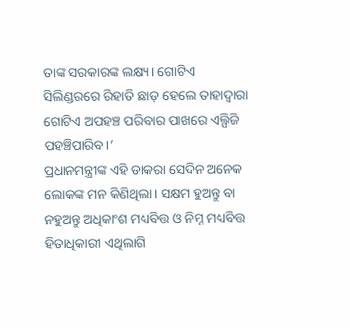ତାଙ୍କ ସରକାରଙ୍କ ଲକ୍ଷ୍ୟ। ଗୋଟିଏ ସିଲିଣ୍ଡରରେ ରିହାତି ଛାଡ଼ ହେଲେ ତାହାଦ୍ବାରା ଗୋଟିଏ ଅପହଞ୍ଚ ପରିବାର ପାଖରେ ଏଲ୍ପିଜି ପହଞ୍ଚିପାରିବ।’
ପ୍ରଧାନମନ୍ତ୍ରୀଙ୍କ ଏହି ଡାକରା ସେଦିନ ଅନେକ ଲୋକଙ୍କ ମନ କିଣିଥିଲା। ସକ୍ଷମ ହୁଅନ୍ତୁ ବା ନହୁଅନ୍ତୁ ଅଧିକାଂଶ ମଧ୍ୟବିତ୍ତ ଓ ନିମ୍ନ ମଧ୍ୟବିତ୍ତ ହିତାଧିକାରୀ ଏଥିଲାଗି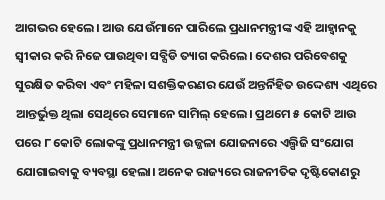ଆଗଭର ହେଲେ। ଆଉ ଯେଉଁମାନେ ପାରିଲେ ପ୍ରଧାନମନ୍ତ୍ରୀଙ୍କ ଏହି ଆହ୍ବାନକୁ ସ୍ବୀକାର କରି ନିଜେ ପାଉଥିବା ସବ୍ସିଡି ତ୍ୟାଗ କରିଲେ। ଦେଶର ପରିବେଶକୁ ସୁରକ୍ଷିତ କରିବା ଏବଂ ମହିଳା ସଶକ୍ତିକରଣର ଯେଉଁ ଅନ୍ତର୍ନିହିତ ଉଦ୍ଦେଶ୍ୟ ଏଥିରେ ଆନ୍ତର୍ଭୁକ୍ତ ଥିଲା ସେଥିରେ ସେମାନେ ସାମିଲ୍ ହେଲେ। ପ୍ରଥମେ ୫ କୋଟି ଆଉ ପରେ ୮ କୋଟି ଲୋକଙ୍କୁ ପ୍ରଧାନମନ୍ତ୍ରୀ ଉଜ୍ଜଳା ଯୋଜନାରେ ଏଲ୍ପିଜି ସଂଯୋଗ ଯୋଗାଇବାକୁ ବ୍ୟବସ୍ଥା ହେଲା। ଅନେକ ରାଜ୍ୟରେ ରାଜନୀତିକ ଦୃଷ୍ଟିକୋଣରୁ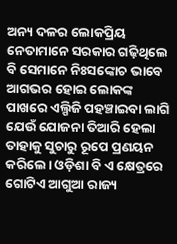ଅନ୍ୟ ଦଳର ଲୋକପ୍ରିୟ ନେତାମାନେ ସରକାର ଗଢ଼ିଥିଲେ ବି ସେମାନେ ନିଃସଙ୍କୋଚ ଭାବେ ଆଗଭର ହୋଇ ଲୋକଙ୍କ ପାଖରେ ଏଲ୍ପିଜି ପହଞ୍ଚାଇବା ଲାଗି ଯେଉଁ ଯୋଜନା ତିଆରି ହେଲା ତାହାକୁ ସୁଚାରୁ ରୂପେ ପ୍ରଣୟନ କରିଲେ। ଓଡ଼ିଶା ବି ଏ କ୍ଷେତ୍ରରେ ଗୋଟିଏ ଆଗୁଆ ରାଜ୍ୟ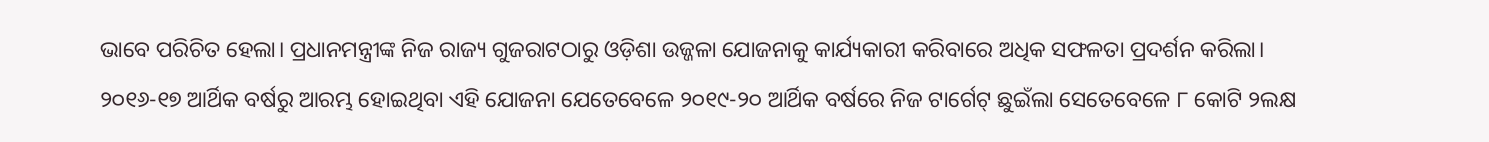ଭାବେ ପରିଚିତ ହେଲା। ପ୍ରଧାନମନ୍ତ୍ରୀଙ୍କ ନିଜ ରାଜ୍ୟ ଗୁଜରାଟଠାରୁ ଓଡ଼ିଶା ଉଜ୍ଜଳା ଯୋଜନାକୁ କାର୍ଯ୍ୟକାରୀ କରିବାରେ ଅଧିକ ସଫଳତା ପ୍ରଦର୍ଶନ କରିଲା।
୨୦୧୬-୧୭ ଆର୍ଥିକ ବର୍ଷରୁ ଆରମ୍ଭ ହୋଇଥିବା ଏହି ଯୋଜନା ଯେତେବେଳେ ୨୦୧୯-୨୦ ଆର୍ଥିକ ବର୍ଷରେ ନିଜ ଟାର୍ଗେଟ୍ ଛୁଇଁଲା ସେତେବେଳେ ୮ କୋଟି ୨ଲକ୍ଷ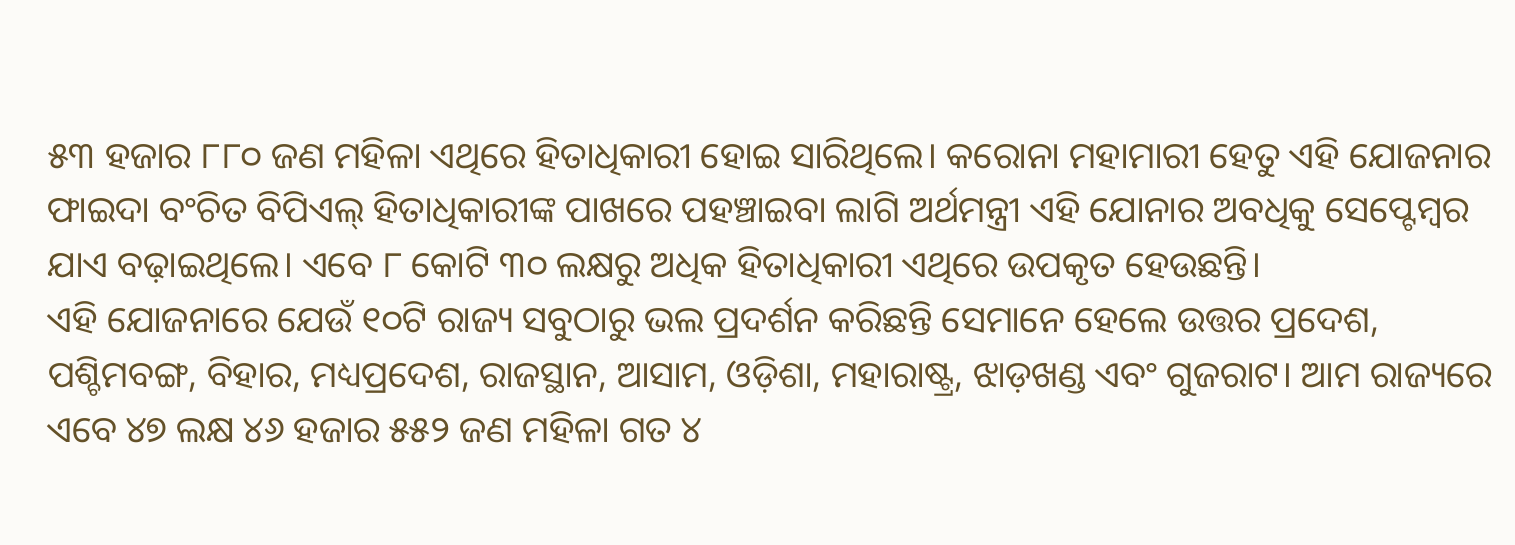୫୩ ହଜାର ୮୮୦ ଜଣ ମହିଳା ଏଥିରେ ହିତାଧିକାରୀ ହୋଇ ସାରିଥିଲେ। କରୋନା ମହାମାରୀ ହେତୁ ଏହି ଯୋଜନାର ଫାଇଦା ବଂଚିତ ବିପିଏଲ୍ ହିତାଧିକାରୀଙ୍କ ପାଖରେ ପହଞ୍ଚାଇବା ଲାଗି ଅର୍ଥମନ୍ତ୍ରୀ ଏହି ଯୋନାର ଅବଧିକୁ ସେପ୍ଟେମ୍ବର ଯାଏ ବଢ଼ାଇଥିଲେ। ଏବେ ୮ କୋଟି ୩୦ ଲକ୍ଷରୁ ଅଧିକ ହିତାଧିକାରୀ ଏଥିରେ ଉପକୃତ ହେଉଛନ୍ତି।
ଏହି ଯୋଜନାରେ ଯେଉଁ ୧୦ଟି ରାଜ୍ୟ ସବୁଠାରୁ ଭଲ ପ୍ରଦର୍ଶନ କରିଛନ୍ତି ସେମାନେ ହେଲେ ଉତ୍ତର ପ୍ରଦେଶ, ପଶ୍ଚିମବଙ୍ଗ, ବିହାର, ମଧ୍ୟପ୍ରଦେଶ, ରାଜସ୍ଥାନ, ଆସାମ, ଓଡ଼ିଶା, ମହାରାଷ୍ଟ୍ର, ଝାଡ଼ଖଣ୍ଡ ଏବଂ ଗୁଜରାଟ। ଆମ ରାଜ୍ୟରେ ଏବେ ୪୭ ଲକ୍ଷ ୪୬ ହଜାର ୫୫୨ ଜଣ ମହିଳା ଗତ ୪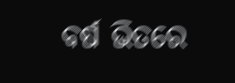ବର୍ଷ ଭିତରେ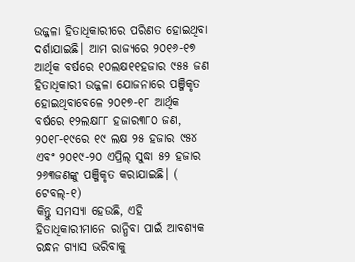ଉଜ୍ଜଳା ହିତାଧିକାରୀରେ ପରିଣତ ହୋଇଥିବା ଦର୍ଶାଯାଇଛି। ଆମ ରାଜ୍ୟରେ ୨୦୧୬-୧୭ ଆର୍ଥିକ ବର୍ଷରେ ୧୦ଲକ୍ଷ୧୧ହଜାର ୯୫୫ ଜଣ ହିତାଧିକାରୀ ଉଜ୍ଜଳା ଯୋଜନାରେ ପଞ୍ଜିକୃତ ହୋଇଥିବାବେଳେ ୨୦୧୭-୧୮ ଆର୍ଥିକ ବର୍ଷରେ ୧୨ଲକ୍ଷ୮୮ ହଜାର୩୮୦ ଜଣ, ୨୦୧୮-୧୯ରେ ୧୯ ଲକ୍ଷ ୨୫ ହଜାର ୯୫୪ ଏବଂ ୨୦୧୯-୨୦ ଏପ୍ରିଲ୍ ସୁଦ୍ଧା ୫୨ ହଜାର ୨୬୩ଜଣଙ୍କୁ ପଞ୍ଜିକୃତ କରାଯାଇଛି। ( ଟେବଲ୍-୧)
କିନ୍ତୁ ସମସ୍ୟା ହେଉଛି, ଏହି ହିତାଧିକାରୀମାନେ ରାନ୍ଧିବା ପାଇଁ ଆବଶ୍ୟକ ରନ୍ଧନ ଗ୍ୟାସ ଭରିବାକୁ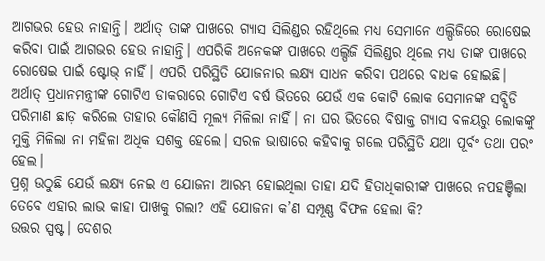ଆଗଭର ହେଉ ନାହାନ୍ତି। ଅର୍ଥାତ୍ ତାଙ୍କ ପାଖରେ ଗ୍ୟାସ ସିଲିଣ୍ଡର ରହିଥିଲେ ମଧ୍ୟ ସେମାନେ ଏଲ୍ପିଜିରେ ରୋଷେଇ କରିବା ପାଇଁ ଆଗଭର ହେଉ ନାହାନ୍ତି। ଏପରିକି ଅନେକଙ୍କ ପାଖରେ ଏଲ୍ପିଜି ସିଲିଣ୍ଡର ଥିଲେ ମଧ୍ୟ ତାଙ୍କ ପାଖରେ ରୋଷେଇ ପାଇଁ ଷ୍ଟୋଭ୍ ନାହିଁ। ଏପରି ପରିସ୍ଥିତି ଯୋଜନାର ଲକ୍ଷ୍ୟ ସାଧନ କରିବା ପଥରେ ବାଧକ ହୋଇଛି। ଅର୍ଥାତ୍ ପ୍ରଧାନମନ୍ତ୍ରୀଙ୍କ ଗୋଟିଏ ଡାକରାରେ ଗୋଟିଏ ବର୍ଷ ଭିତରେ ଯେଉଁ ଏକ କୋଟି ଲୋକ ସେମାନଙ୍କ ସବ୍ସିଡି ପରିମାଣ ଛାଡ଼ କରିଲେ ତାହାର କୌଣସି ମୂଲ୍ୟ ମିଳିଲା ନାହିଁ। ନା ଘର ଭିତରେ ବିଷାକ୍ତ ଗ୍ୟାସ ବଳୟରୁ ଲୋକଙ୍କୁ ମୁକ୍ତି ମିଳିଲା ନା ମହିଳା ଅଧିକ ସଶକ୍ତ ହେଲେ। ସରଳ ଭାଷାରେ କହିବାକୁ ଗଲେ ପରିସ୍ଥିତି ଯଥା ପୂର୍ବଂ ତଥା ପରଂ ହେଲ।
ପ୍ରଶ୍ନ ଉଠୁଛି ଯେଉଁ ଲକ୍ଷ୍ୟ ନେଇ ଏ ଯୋଜନା ଆରମ୍ଭ ହୋଇଥିଲା ତାହା ଯଦି ହିତାଧିକାରୀଙ୍କ ପାଖରେ ନପହଞ୍ଚିଲା ତେବେ ଏହାର ଲାଭ କାହା ପାଖକୁ ଗଲା? ଏହି ଯୋଜନା କ’ଣ ସମ୍ପୂଣ୍ଣ ବିଫଳ ହେଲା କି?
ଉତ୍ତର ସ୍ପଷ୍ଟ। ଦେଶର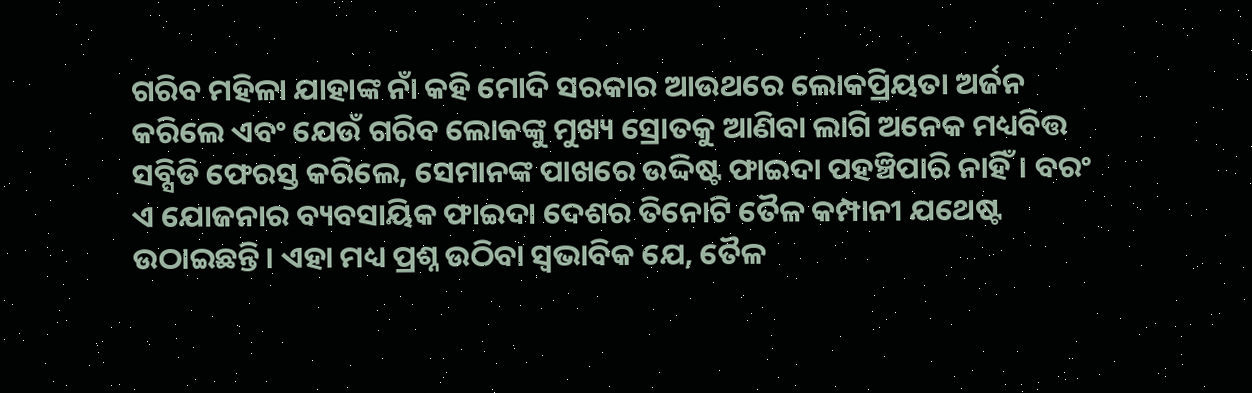ଗରିବ ମହିଳା ଯାହାଙ୍କ ନାଁ କହି ମୋଦି ସରକାର ଆଉଥରେ ଲୋକପ୍ରିୟତା ଅର୍ଜନ କରିଲେ ଏବଂ ଯେଉଁ ଗରିବ ଲୋକଙ୍କୁ ମୁଖ୍ୟ ସ୍ରୋତକୁ ଆଣିବା ଲାଗି ଅନେକ ମଧ୍ୟବିତ୍ତ ସବ୍ସିଡି ଫେରସ୍ତ କରିଲେ, ସେମାନଙ୍କ ପାଖରେ ଉଦ୍ଦିଷ୍ଟ ଫାଇଦା ପହଞ୍ଚିପାରି ନାହିଁ। ବରଂ ଏ ଯୋଜନାର ବ୍ୟବସାୟିକ ଫାଇଦା ଦେଶର ତିନୋଟି ତୈଳ କମ୍ପାନୀ ଯଥେଷ୍ଟ ଉଠାଇଛନ୍ତି। ଏହା ମଧ୍ୟ ପ୍ରଶ୍ନ ଉଠିବା ସ୍ବଭାବିକ ଯେ, ତୈଳ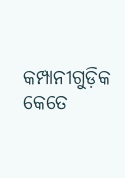କମ୍ପାନୀଗୁଡ଼ିକ କେତେ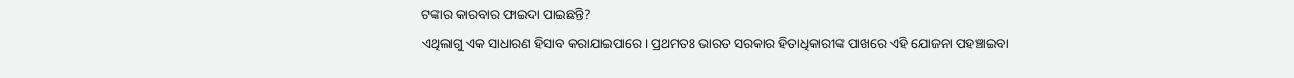ଟଙ୍କାର କାରବାର ଫାଇଦା ପାଇଛନ୍ତି?
ଏଥିଲାଗୁ ଏକ ସାଧାରଣ ହିସାବ କରାଯାଇପାରେ। ପ୍ରଥମତଃ ଭାରତ ସରକାର ହିତାଧିକାରୀଙ୍କ ପାଖରେ ଏହି ଯୋଜନା ପହଞ୍ଚାଇବା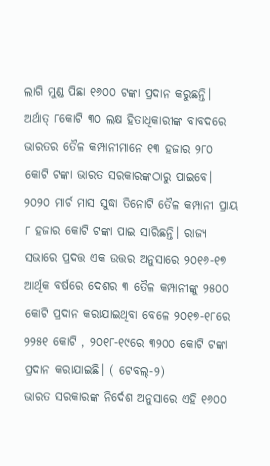ଲାଗି ମୁଣ୍ଡ ପିଛା ୧୬୦୦ ଟଙ୍କା ପ୍ରଦାନ କରୁଛନ୍ତି। ଅର୍ଥାତ୍ ୮କୋଟି ୩୦ ଲକ୍ଷ ହିତାଧିକାରୀଙ୍କ ବାବଦରେ ଭାରତର ତୈଳ କମ୍ପାନୀମାନେ ୧୩ ହଜାର ୨୮୦ କୋଟି ଟଙ୍କା ଭାରତ ସରକାରଙ୍କଠାରୁ ପାଇବେ। ୨୦୨୦ ମାର୍ଚ ମାସ ସୁଦ୍ଧା ତିନୋଟି ତୈଳ କମ୍ପାନୀ ପ୍ରାୟ ୮ ହଜାର କୋଟି ଟଙ୍କା ପାଇ ସାରିଛନ୍ତି। ରାଜ୍ୟ ସଭାରେ ପ୍ରଦତ୍ତ ଏକ ଉତ୍ତର ଅନୁସାରେ ୨୦୧୬-୧୭ ଆର୍ଥିକ ବର୍ଷରେ ଦେଶର ୩ ତୈଳ କମ୍ପାନୀଙ୍କୁ ୨୫୦୦ କୋଟି ପ୍ରଦାନ କରାଯାଇଥିବା ବେଳେ ୨୦୧୭-୧୮ରେ ୨୨୫୧ କୋଟି , ୨୦୧୮-୧୯ରେ ୩୨୦୦ କୋଟି ଟଙ୍କା ପ୍ରଦାନ କରାଯାଇଛି। ( ଟେବଲ୍-୨)
ଭାରତ ସରକାରଙ୍କ ନିର୍ଦେଶ ଅନୁସାରେ ଏହି ୧୬୦୦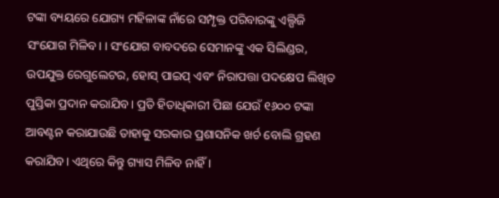ଟଙ୍କା ବ୍ୟୟରେ ଯୋଗ୍ୟ ମହିଳାଙ୍କ ନାଁରେ ସମ୍ପୃକ୍ତ ପରିବାରଙ୍କୁ ଏଲ୍ପିଜି ସଂଯୋଗ ମିଳିବ। । ସଂଯୋଗ ବାବଦରେ ସେମାନଙ୍କୁ ଏକ ସିଲିଣ୍ଡର, ଉପଯୁକ୍ତ ରେଗୁଲେଟର, ହୋସ୍ ପାଇପ୍ ଏବଂ ନିରାପତ୍ତା ପଦକ୍ଷେପ ଲିଖିତ ପୁସ୍ତିକା ପ୍ରଦାନ କରାଯିବ। ପ୍ରତି ହିତାଧିକାରୀ ପିଛା ଯେଉଁ ୧୬୦୦ ଟଙ୍କା ଆବଣ୍ଟନ କରାଯାଉଛି ତାହାକୁ ସରକାର ପ୍ରଶାସନିକ ଖର୍ଚ ବୋଲି ଗ୍ରହଣ କରାଯିବ। ଏଥିରେ କିନ୍ତୁ ଗ୍ୟାସ ମିଳିବ ନାହିଁ।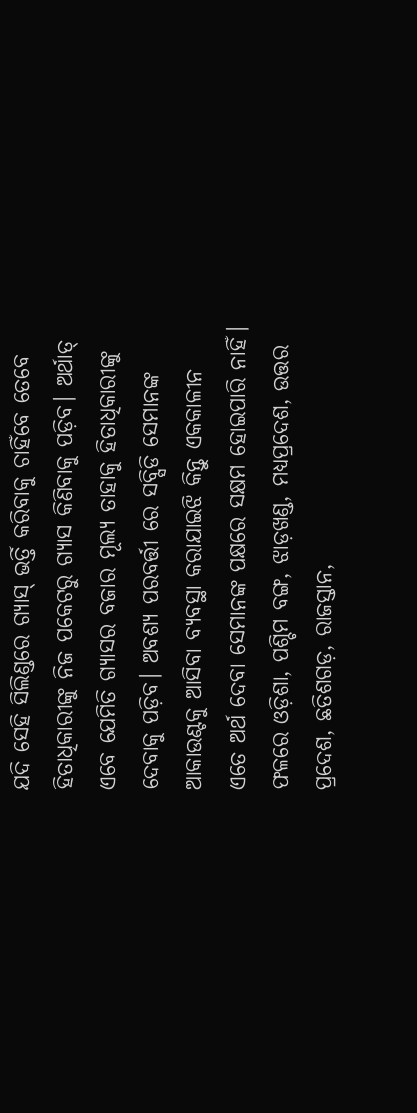ଯଦି ସେହି ସିଲିଣ୍ଡରେ ଗ୍ୟାସ୍ ଭର୍ତ୍ତି କରିବାକୁ ଚାହିଁବେ ତେବେ ହିତାଧିକାରୀଙ୍କୁ ନିଜ ପକେଟରୁ ଗ୍ୟାସ କିଣିବାକୁ ପଡ଼ିବ। ଅର୍ଥାତ୍ ଏବେ ଯେମିତି ଗ୍ୟାସର ବଜାର ମୂଲ୍ୟ ତାହାକୁ ହିତାଧିକାରୀଙ୍କୁ ଦେବାକୁ ପଡ଼ିବ। ଅବଶ୍ୟ ପରବର୍ତ୍ତୀ ରେ ସବ୍ସିଡି ସେମାନଙ୍କ ଆକାଉଣ୍ଟକୁ ଆସିବା ବ୍ୟବସ୍ଥା କରାଯାଇଝି କିନ୍ତୁ ଏକକାଳୀନ ଏତେ ଅର୍ଥ ଦେବା ସେମାନଙ୍କ ପକ୍ଷରେ ସକ୍ଷମ ହୋଇପାରି ନାହିଁ। ଫଳରେ ଓଡ଼ିଶା, ପଶ୍ଚିମ ବଙ୍ଗ, ଝାଡ଼ଖଣ୍ଡ, ମଧ୍ୟପ୍ରଦେଶ, ଉତ୍ତର ପ୍ରଦେଶ, ଛତିଶଗଡ଼, ରାଜସ୍ତାନ,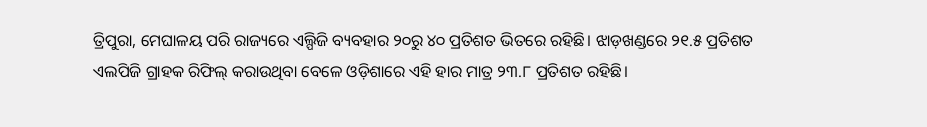ତ୍ରିପୁରା, ମେଘାଳୟ ପରି ରାଜ୍ୟରେ ଏଲ୍ପିଜି ବ୍ୟବହାର ୨୦ରୁ ୪୦ ପ୍ରତିଶତ ଭିତରେ ରହିଛି। ଝାଡ଼ଖଣ୍ଡରେ ୨୧.୫ ପ୍ରତିଶତ ଏଲପିଜି ଗ୍ରାହକ ରିଫିଲ୍ କରାଉଥିବା ବେଳେ ଓଡ଼ିଶାରେ ଏହି ହାର ମାତ୍ର ୨୩.୮ ପ୍ରତିଶତ ରହିଛି।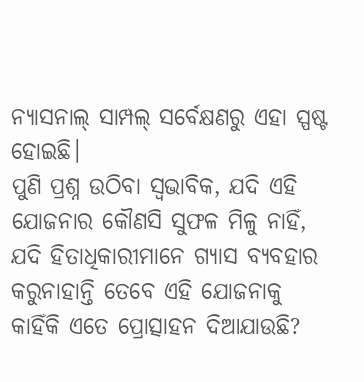ନ୍ୟାସନାଲ୍ ସାମ୍ପଲ୍ ସର୍ବେକ୍ଷଣରୁ ଏହା ସ୍ପଷ୍ଟ ହୋଇଛି।
ପୁଣି ପ୍ରଶ୍ନ ଉଠିବା ସ୍ବଭାବିକ, ଯଦି ଏହି ଯୋଜନାର କୌଣସି ସୁଫଳ ମିଳୁ ନାହିଁ, ଯଦି ହିତାଧିକାରୀମାନେ ଗ୍ୟାସ ବ୍ୟବହାର କରୁନାହାନ୍ତି ତେବେ ଏହି ଯୋଜନାକୁ କାହିଁକି ଏତେ ପ୍ରୋତ୍ସାହନ ଦିଆଯାଉଛି?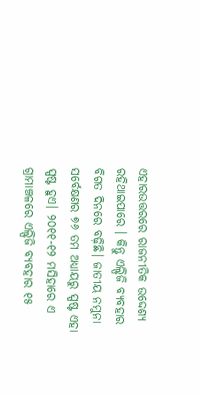ଏହାରଉତ୍ତରରେ ରାଜନୀତିକ ଉଦ୍ଦେଶ୍ୟ ରହିଥାଇପାରେ । କିନ୍ତୁ ଏଲ୍ପିଜି ବ୍ୟବହାର ବିଗତ ଦିନରେ ବଢ଼ିଛି। ଜାତୀୟ ନମୁନା ସର୍ବେକ୍ଷଣର ୭୬ ତମ ଅଧ୍ୟାୟରୁ ସ୍ପଷ୍ଟ ଏହା ସ୍ପଷ୍ଟ ହୁଏ। ୨୦୧୧-୧୨ ମସିହାରେ ଏ ଗ୍ରାମାଞ୍ଚଳରେ ଏଲ୍ପିଜି ବ୍ୟବହାର ୧୫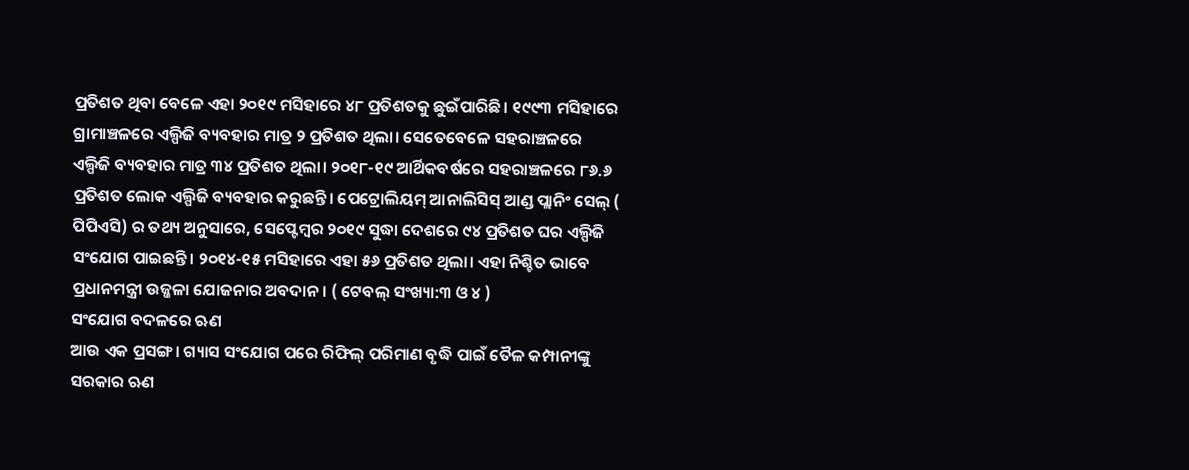ପ୍ରତିଶତ ଥିବା ବେଳେ ଏହା ୨୦୧୯ ମସିହାରେ ୪୮ ପ୍ରତିଶତକୁ ଛୁଇଁପାରିଛି। ୧୯୯୩ ମସିହାରେ ଗ୍ରାମାଞ୍ଚଳରେ ଏଲ୍ପିଜି ବ୍ୟବହାର ମାତ୍ର ୨ ପ୍ରତିଶତ ଥିଲା। ସେତେବେଳେ ସହରାଞ୍ଚଳରେ ଏଲ୍ପିଜି ବ୍ୟବହାର ମାତ୍ର ୩୪ ପ୍ରତିଶତ ଥିଲା। ୨୦୧୮-୧୯ ଆର୍ଥିକବର୍ଷରେ ସହରାଞ୍ଚଳରେ ୮୬.୬ ପ୍ରତିଶତ ଲୋକ ଏଲ୍ପିଜି ବ୍ୟବହାର କରୁଛନ୍ତି। ପେଟ୍ରୋଲିୟମ୍ ଆନାଲିସିସ୍ ଆଣ୍ଡ ପ୍ଲାନିଂ ସେଲ୍ ( ପିପିଏସି) ର ତଥ୍ୟ ଅନୁସାରେ, ସେପ୍ଟେମ୍ବର ୨୦୧୯ ସୁଦ୍ଧା ଦେଶରେ ୯୪ ପ୍ରତିଶତ ଘର ଏଲ୍ପିଜି ସଂଯୋଗ ପାଇଛନ୍ତି। ୨୦୧୪-୧୫ ମସିହାରେ ଏହା ୫୬ ପ୍ରତିଶତ ଥିଲା। ଏହା ନିଶ୍ଚିତ ଭାବେ ପ୍ରଧାନମନ୍ତ୍ରୀ ଉଜ୍ଜଳା ଯୋଜନାର ଅବଦାନ। ( ଟେବଲ୍ ସଂଖ୍ୟା:୩ ଓ ୪ )
ସଂଯୋଗ ବଦଳରେ ଋଣ
ଆଉ ଏକ ପ୍ରସଙ୍ଗ। ଗ୍ୟାସ ସଂଯୋଗ ପରେ ରିଫିଲ୍ ପରିମାଣ ବୃଦ୍ଧି ପାଇଁ ତୈଳ କମ୍ପାନୀଙ୍କୁ ସରକାର ଋଣ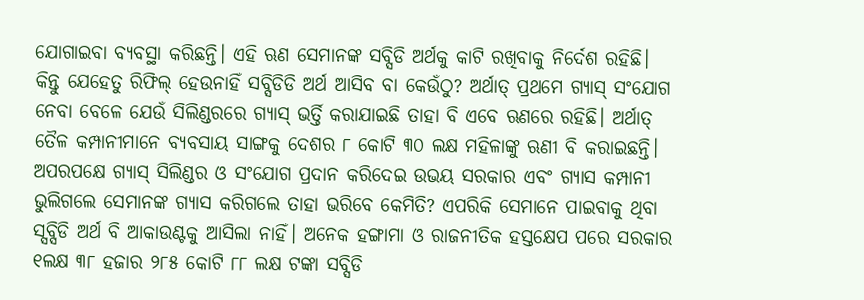ଯୋଗାଇବା ବ୍ୟବସ୍ଥା କରିଛନ୍ତି। ଏହି ଋଣ ସେମାନଙ୍କ ସବ୍ସିଡି ଅର୍ଥକୁ କାଟି ରଖିବାକୁ ନିର୍ଦେଶ ରହିଛି। କିନ୍ତୁ ଯେହେତୁ ରିଫିଲ୍ ହେଉନାହିଁ ସବ୍ସିଡିଡି ଅର୍ଥ ଆସିବ ବା କେଉଁଠୁ? ଅର୍ଥାତ୍ ପ୍ରଥମେ ଗ୍ୟାସ୍ ସଂଯୋଗ ନେବା ବେଳେ ଯେଉଁ ସିଲିଣ୍ଡରରେ ଗ୍ୟାସ୍ ଭର୍ତ୍ତି କରାଯାଇଛି ତାହା ବି ଏବେ ଋଣରେ ରହିଛି। ଅର୍ଥାତ୍ ତୈଳ କମ୍ପାନୀମାନେ ବ୍ୟବସାୟ ସାଙ୍ଗକୁ ଦେଶର ୮ କୋଟି ୩୦ ଲକ୍ଷ ମହିଳାଙ୍କୁ ଋଣୀ ବି କରାଇଛନ୍ତି।
ଅପରପକ୍ଷେ ଗ୍ୟାସ୍ ସିଲିଣ୍ଡର ଓ ସଂଯୋଗ ପ୍ରଦାନ କରିଦେଇ ଉଭୟ ସରକାର ଏବଂ ଗ୍ୟାସ କମ୍ପାନୀ ଭୁଲିଗଲେ ସେମାନଙ୍କ ଗ୍ୟାସ କରିଗଲେ ତାହା ଭରିବେ କେମିତି? ଏପରିକି ସେମାନେ ପାଇବାକୁ ଥିବା ସ୍ସବ୍ସିଡି ଅର୍ଥ ବି ଆକାଉଣ୍ଟକୁ ଆସିଲା ନାହିଁ। ଅନେକ ହଙ୍ଗାମା ଓ ରାଜନୀତିକ ହସ୍ତକ୍ଷେପ ପରେ ସରକାର ୧ଲକ୍ଷ ୩୮ ହଜାର ୨୮୫ କୋଟି ୮୮ ଲକ୍ଷ ଟଙ୍କା ସବ୍ସିଡି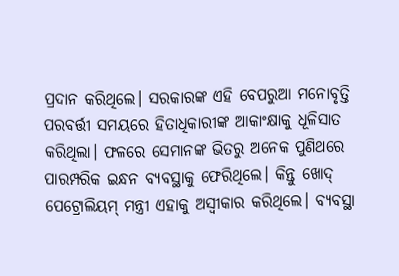ପ୍ରଦାନ କରିଥିଲେ। ସରକାରଙ୍କ ଏହି ବେପରୁଆ ମନୋବୃତ୍ତି ପରବର୍ତ୍ତୀ ସମୟରେ ହିତାଧିକାରୀଙ୍କ ଆକାଂକ୍ଷାକୁ ଧୂଳିସାତ କରିଥିଲା। ଫଳରେ ସେମାନଙ୍କ ଭିତରୁ ଅନେକ ପୁଣିଥରେ ପାରମ୍ପରିକ ଇନ୍ଧନ ବ୍ୟବସ୍ଥାକୁ ଫେରିଥିଲେ। କିନ୍ତୁ ଖୋଦ୍ ପେଟ୍ରୋଲିୟମ୍ ମନ୍ତ୍ରୀ ଏହାକୁ ଅସ୍ବୀକାର କରିଥିଲେ। ବ୍ୟବସ୍ଥା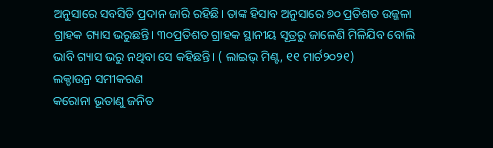ଅନୁସାରେ ସବସିଡି ପ୍ରଦାନ ଜାରି ରହିଛି। ତାଙ୍କ ହିସାବ ଅନୁସାରେ ୭୦ ପ୍ରତିଶତ ଉଜ୍ଜଳା ଗ୍ରାହକ ଗ୍ୟାସ ଭରୁଛନ୍ତି। ୩୦ପ୍ରତିଶତ ଗ୍ରାହକ ସ୍ଥାନୀୟ ସୂତ୍ରରୁ ଜାଳେଣି ମିଳିଯିବ ବୋଲି ଭାବି ଗ୍ୟାସ ଭରୁ ନଥିବା ସେ କହିଛନ୍ତି। ( ଲାଇଭ୍ ମିଣ୍ଟ, ୧୧ ମାର୍ଚ୨୦୨୧)
ଲକ୍ଡାଉନ୍ର ସମୀକରଣ
କରୋନା ଭୂତାଣୁ ଜନିତ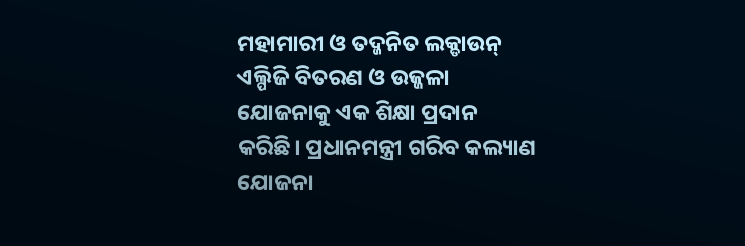ମହାମାରୀ ଓ ତଦ୍ଜନିତ ଲକ୍ଡାଉନ୍ ଏଲ୍ପିଜି ବିତରଣ ଓ ଉଜ୍ଜଳା ଯୋଜନାକୁ ଏକ ଶିକ୍ଷା ପ୍ରଦାନ କରିଛି। ପ୍ରଧାନମନ୍ତ୍ରୀ ଗରିବ କଲ୍ୟାଣ ଯୋଜନା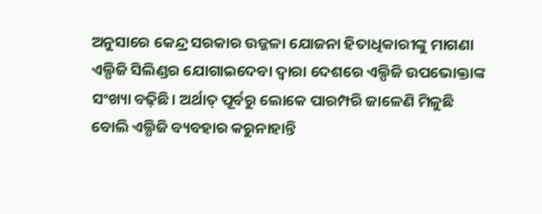ଅନୁସାରେ କେନ୍ଦ୍ର ସରକାର ଉଜ୍ଜଳା ଯୋଜନା ହିତାଧିକାରୀଙ୍କୁ ମାଗଣା ଏଲ୍ପିଜି ସିଲିଣ୍ଡର ଯୋଗାଇଦେବା ଦ୍ବାରା ଦେଶରେ ଏଲ୍ପିଜି ଉପଭୋକ୍ତାଙ୍କ ସଂଖ୍ୟା ବଢ଼ିଛି। ଅର୍ଥାତ୍ ପୂର୍ବରୁ ଲୋକେ ପାରମ୍ପରି ଜାଳେଣି ମିଳୁଛି ବୋଲି ଏଲ୍ପିଜି ବ୍ୟବହାର କରୁନାହାନ୍ତି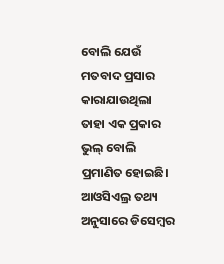ବୋଲି ଯେଉଁ ମତବାଦ ପ୍ରସାର କାରାଯାଉଥିଲା ତାହା ଏକ ପ୍ରକାର ଭୁଲ୍ ବୋଲି ପ୍ରମାଣିତ ହୋଇଛି। ଆଓସିଏଲ୍ର ତଥ୍ୟ ଅନୁସାରେ ଡିସେମ୍ବର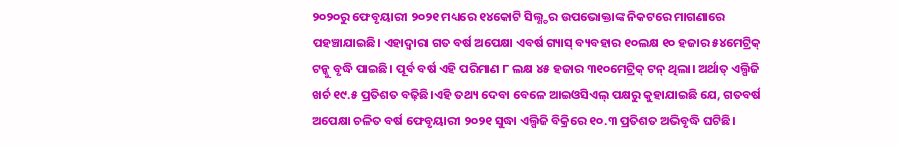୨୦୨୦ରୁ ଫେବୃୟାରୀ ୨୦୨୧ ମଧ୍ୟରେ ୧୪କୋଟି ସିଲ୍ଣ୍ଡର ଉପଭୋକ୍ତାଙ୍କ ନିକଟରେ ମାଗଣାରେ ପହଞ୍ଚାଯାଇଛି। ଏହାଦ୍ବାରା ଗତ ବର୍ଷ ଅପେକ୍ଷା ଏବର୍ଷ ଗ୍ୟାସ୍ ବ୍ୟବହାର ୧୦ଲକ୍ଷ ୧୦ ହଜାର ୫୪ମେଟ୍ରିକ୍ ଟନ୍କୁ ବୃଦ୍ଧି ପାଇଛି। ପୂର୍ବ ବର୍ଷ ଏହି ପରିମାଣ ୮ ଲକ୍ଷ ୪୫ ହଜାର ୩୧୦ମେଟ୍ରିକ୍ ଟନ୍ ଥିଲା। ଅର୍ଥାତ୍ ଏଲ୍ପିଜି ଖର୍ଚ ୧୯.୫ ପ୍ରତିଶତ ବଢ଼ିଛି।ଏହି ତଥ୍ୟ ଦେବା ବେଳେ ଆଇଓସିଏଲ୍ ପକ୍ଷରୁ କୁହାଯାଇଛି ଯେ, ଗତବର୍ଷ ଅପେକ୍ଷା ଚଳିତ ବର୍ଷ ଫେବୃୟାରୀ ୨୦୨୧ ସୁଦ୍ଧା ଏଲ୍ପିଜି ବିକ୍ରିରେ ୧୦.୩ ପ୍ରତିଶତ ଅଭିବୃଦ୍ଧି ଘଟିଛି।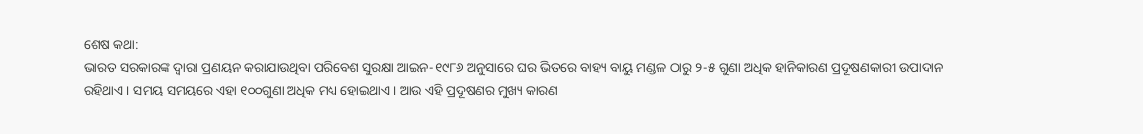ଶେଷ କଥା:
ଭାରତ ସରକାରଙ୍କ ଦ୍ବାରା ପ୍ରଣୟନ କରାଯାଉଥିବା ପରିବେଶ ସୁରକ୍ଷା ଆଇନ-୧୯୮୬ ଅନୁସାରେ ଘର ଭିତରେ ବାହ୍ୟ ବାୟୁ ମଣ୍ଡଳ ଠାରୁ ୨-୫ ଗୁଣା ଅଧିକ ହାନିକାରଣ ପ୍ରଦୂଷଣକାରୀ ଉପାଦାନ ରହିଥାଏ। ସମୟ ସମୟରେ ଏହା ୧୦୦ଗୁଣା ଅଧିକ ମଧ୍ୟ ହୋଇଥାଏ। ଆଉ ଏହି ପ୍ରଦୂଷଣର ମୁଖ୍ୟ କାରଣ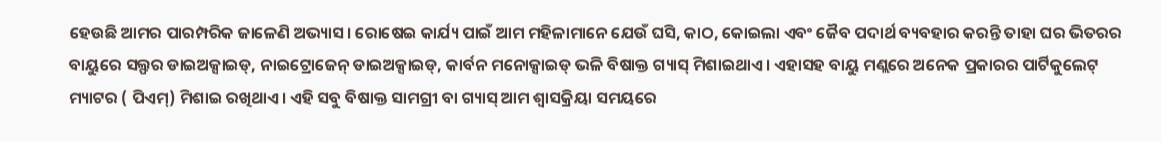ହେଉଛି ଆମର ପାରମ୍ପରିକ ଜାଳେଣି ଅଭ୍ୟାସ। ରୋଷେଇ କାର୍ଯ୍ୟ ପାଇଁ ଆମ ମହିଳାମାନେ ଯେଉଁ ଘସି, କାଠ, କୋଇଲା ଏବଂ ଜୈବ ପଦାର୍ଥ ବ୍ୟବହାର କରନ୍ତି ତାହା ଘର ଭିତରର ବାୟୁରେ ସଲ୍ଫର ଡାଇଅକ୍ସାଇଡ୍, ନାଇଟ୍ରୋଜେନ୍ ଡାଇଅକ୍ସାଇଡ୍, କାର୍ବନ ମନୋକ୍ସାଇଡ୍ ଭଳି ବିଷାକ୍ତ ଗ୍ୟାସ୍ ମିଶାଇଥାଏ। ଏହାସହ ବାୟୁ ମଣ୍ଲରେ ଅନେକ ପ୍ରକାରର ପାର୍ଟିକୁଲେଟ୍ ମ୍ୟାଟର ( ପିଏମ୍) ମିଶାଇ ରଖିଥାଏ। ଏହି ସବୁ ବିଷାକ୍ତ ସାମଗ୍ରୀ ବା ଗ୍ୟାସ୍ ଆମ ଶ୍ବାସକ୍ରିୟା ସମୟରେ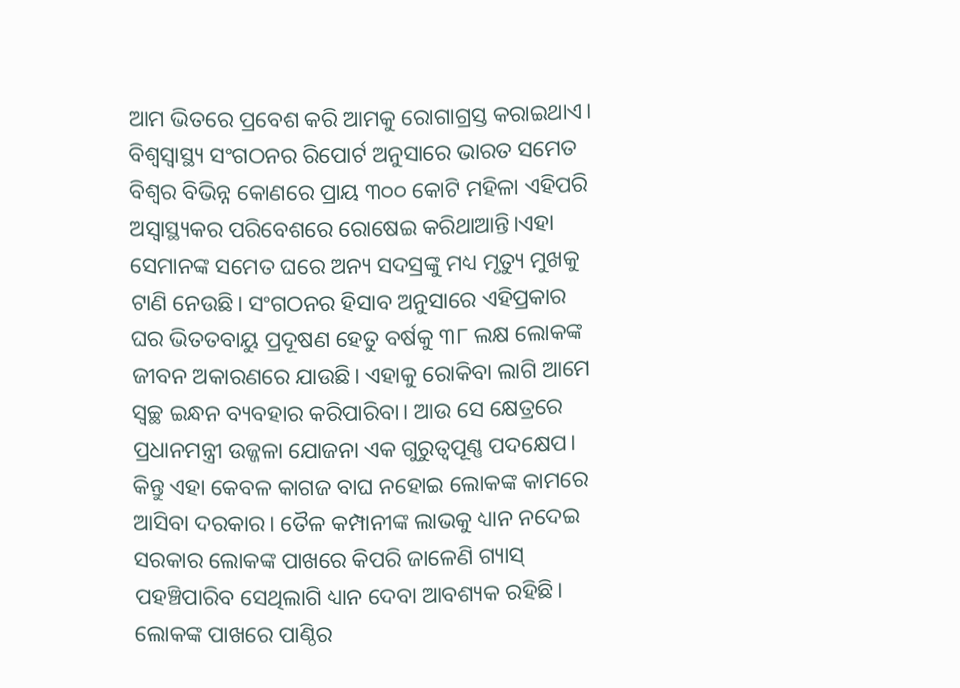ଆମ ଭିତରେ ପ୍ରବେଶ କରି ଆମକୁ ରୋଗାଗ୍ରସ୍ତ କରାଇଥାଏ। ବିଶ୍ବସ୍ବାସ୍ଥ୍ୟ ସଂଗଠନର ରିପୋର୍ଟ ଅନୁସାରେ ଭାରତ ସମେତ ବିଶ୍ବର ବିଭିନ୍ନ କୋଣରେ ପ୍ରାୟ ୩୦୦ କୋଟି ମହିଳା ଏହିପରି ଅସ୍ବାସ୍ଥ୍ୟକର ପରିବେଶରେ ରୋଷେଇ କରିଥାଆନ୍ତି।ଏହା ସେମାନଙ୍କ ସମେତ ଘରେ ଅନ୍ୟ ସଦସ୍ରଙ୍କୁ ମଧ୍ୟ ମୃତ୍ୟୁ ମୁଖକୁ ଟାଣି ନେଉଛି। ସଂଗଠନର ହିସାବ ଅନୁସାରେ ଏହିପ୍ରକାର ଘର ଭିତତବାୟୁ ପ୍ରଦୂଷଣ ହେତୁ ବର୍ଷକୁ ୩୮ ଲକ୍ଷ ଲୋକଙ୍କ ଜୀବନ ଅକାରଣରେ ଯାଉଛି। ଏହାକୁ ରୋକିବା ଲାଗି ଆମେ ସ୍ବଚ୍ଛ ଇନ୍ଧନ ବ୍ୟବହାର କରିପାରିବା। ଆଉ ସେ କ୍ଷେତ୍ରରେ ପ୍ରଧାନମନ୍ତ୍ରୀ ଉଜ୍ଜଳା ଯୋଜନା ଏକ ଗୁରୁତ୍ବପୂଣ୍ଣ ପଦକ୍ଷେପ। କିନ୍ତୁ ଏହା କେବଳ କାଗଜ ବାଘ ନହୋଇ ଲୋକଙ୍କ କାମରେ ଆସିବା ଦରକାର। ତୈଳ କମ୍ପାନୀଙ୍କ ଲାଭକୁ ଧ୍ୟାନ ନଦେଇ ସରକାର ଲୋକଙ୍କ ପାଖରେ କିପରି ଜାଳେଣି ଗ୍ୟାସ୍ ପହଞ୍ଚିପାରିବ ସେଥିଲାଗି ଧ୍ୟାନ ଦେବା ଆବଶ୍ୟକ ରହିଛି। ଲୋକଙ୍କ ପାଖରେ ପାଣ୍ଠିର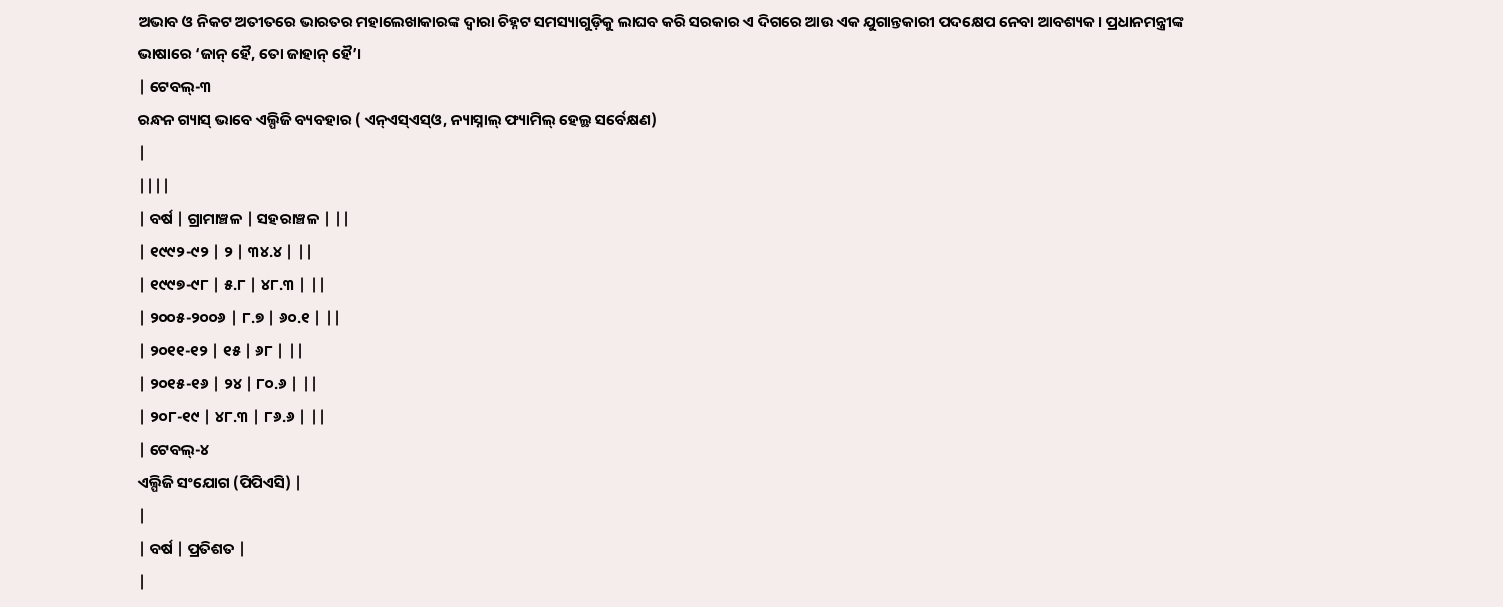ଅଭାବ ଓ ନିକଟ ଅତୀତରେ ଭାରତର ମହାଲେଖାକାରଙ୍କ ଦ୍ବାରା ଚିହ୍ନଟ ସମସ୍ୟାଗୁଡ଼ିକୁ ଲାଘବ କରି ସରକାର ଏ ଦିଗରେ ଆଉ ଏକ ଯୁଗାନ୍ତକାରୀ ପଦକ୍ଷେପ ନେବା ଆବଶ୍ୟକ। ପ୍ରଧାନମନ୍ତ୍ରୀଙ୍କ ଭାଷାରେ ‘ଜାନ୍ ହୈ, ତୋ ଜାହାନ୍ ହୈ’।
| ଟେବଲ୍-୩
ରନ୍ଧନ ଗ୍ୟାସ୍ ଭାବେ ଏଲ୍ପିଜି ବ୍ୟବହାର ( ଏନ୍ଏସ୍ଏସ୍ଓ, ନ୍ୟାସ୍ନାଲ୍ ଫ୍ୟାମିଲ୍ ହେଲ୍ଥ ସର୍ବେକ୍ଷଣ)
|
||||
| ବର୍ଷ | ଗ୍ରାମାଞ୍ଚଳ | ସହରାଞ୍ଚଳ | ||
| ୧୯୯୨-୯୨ | ୨ | ୩୪.୪ | ||
| ୧୯୯୭-୯୮ | ୫.୮ | ୪୮.୩ | ||
| ୨୦୦୫-୨୦୦୬ | ୮.୭ | ୬୦.୧ | ||
| ୨୦୧୧-୧୨ | ୧୫ | ୬୮ | ||
| ୨୦୧୫-୧୬ | ୨୪ | ୮୦.୬ | ||
| ୨୦୮-୧୯ | ୪୮.୩ | ୮୬.୬ | ||
| ଟେବଲ୍-୪
ଏଲ୍ପିଜି ସଂଯୋଗ (ପିପିଏସି) |
|
| ବର୍ଷ | ପ୍ରତିଶତ |
|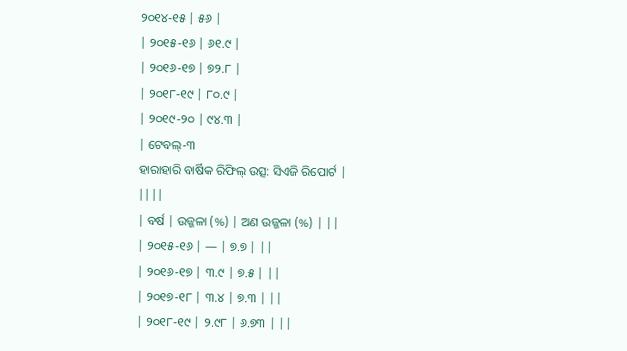୨୦୧୪-୧୫ | ୫୬ |
| ୨୦୧୫-୧୬ | ୬୧.୯ |
| ୨୦୧୬-୧୭ | ୭୨.୮ |
| ୨୦୧୮-୧୯ | ୮୦.୯ |
| ୨୦୧୯-୨୦ | ୯୪.୩ |
| ଟେବଲ୍-୩
ହାରାହାରି ବାର୍ଷିକ ରିଫିଲ୍ ଉତ୍ସ: ସିଏଜି ରିପୋର୍ଟ |
||||
| ବର୍ଷ | ଉଜ୍ଜଳା (%) | ଅଣ ଉଜ୍ଜଳା (%) | ||
| ୨୦୧୫-୧୬ | — | ୭.୭ | ||
| ୨୦୧୬-୧୭ | ୩.୯ | ୭.୫ | ||
| ୨୦୧୭-୧୮ | ୩.୪ | ୭.୩ | ||
| ୨୦୧୮-୧୯ | ୨.୯୮ | ୬.୭୩ | ||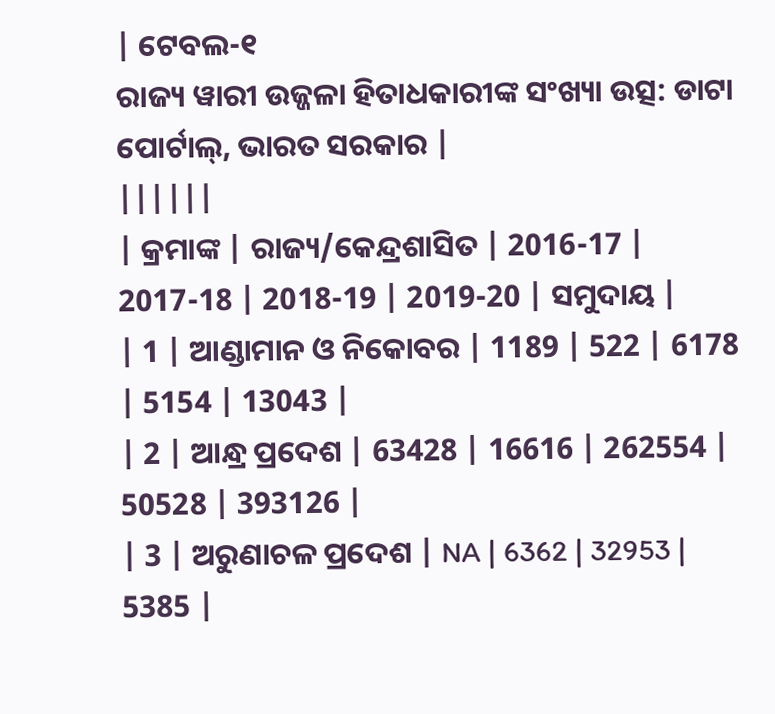| ଟେବଲ-୧
ରାଜ୍ୟ ୱାରୀ ଉଜ୍ଜଳା ହିତାଧକାରୀଙ୍କ ସଂଖ୍ୟା ଉତ୍ସ: ଡାଟା ପୋର୍ଟାଲ୍, ଭାରତ ସରକାର |
||||||
| କ୍ରମାଙ୍କ | ରାଜ୍ୟ/କେନ୍ଦ୍ରଶାସିତ | 2016-17 | 2017-18 | 2018-19 | 2019-20 | ସମୁଦାୟ |
| 1 | ଆଣ୍ଡାମାନ ଓ ନିକୋବର | 1189 | 522 | 6178 | 5154 | 13043 |
| 2 | ଆନ୍ଧ୍ର ପ୍ରଦେଶ | 63428 | 16616 | 262554 | 50528 | 393126 |
| 3 | ଅରୁଣାଚଳ ପ୍ରଦେଶ | NA | 6362 | 32953 | 5385 |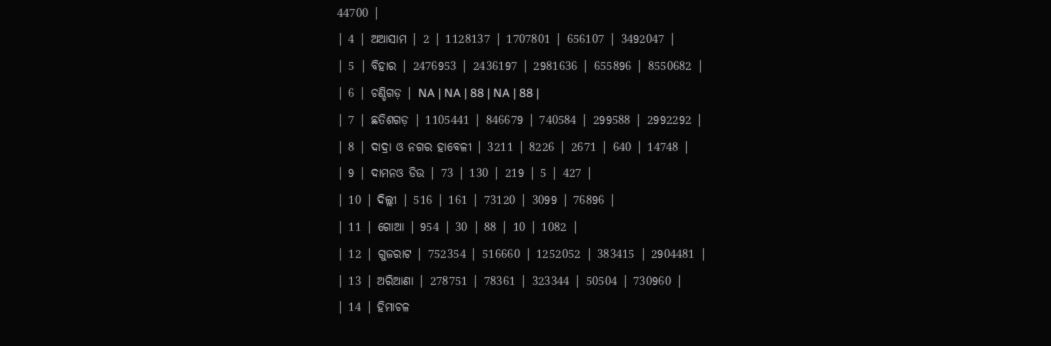44700 |
| 4 | ଅଆସାମ | 2 | 1128137 | 1707801 | 656107 | 3492047 |
| 5 | ବିହାର | 2476953 | 2436197 | 2981636 | 655896 | 8550682 |
| 6 | ଚଣ୍ଡିଗଡ଼ | NA | NA | 88 | NA | 88 |
| 7 | ଛତିଶଗଡ଼ | 1105441 | 846679 | 740584 | 299588 | 2992292 |
| 8 | ଦାଦ୍ରା ଓ ନଗର ହାବେଳୀ | 3211 | 8226 | 2671 | 640 | 14748 |
| 9 | ଦାମନଓ ଡିଉ | 73 | 130 | 219 | 5 | 427 |
| 10 | ଦିଲ୍ଲୀ | 516 | 161 | 73120 | 3099 | 76896 |
| 11 | ଗୋଆ | 954 | 30 | 88 | 10 | 1082 |
| 12 | ଗୁଜରାଟ | 752354 | 516660 | 1252052 | 383415 | 2904481 |
| 13 | ଅରିଆଣା | 278751 | 78361 | 323344 | 50504 | 730960 |
| 14 | ହିମାଚଳ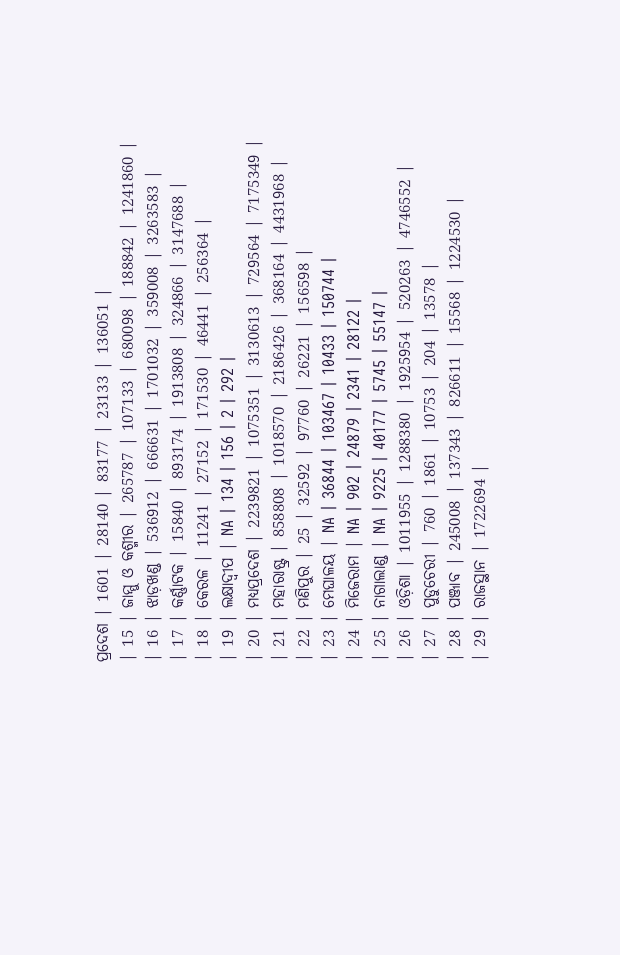ପ୍ରଦେଶ | 1601 | 28140 | 83177 | 23133 | 136051 |
| 15 | ଜାମ୍ମୁ ଓ କଶ୍ମୀର | 265787 | 107133 | 680098 | 188842 | 1241860 |
| 16 | ଝାଡ଼ଖଣ୍ଡ | 536912 | 666631 | 1701032 | 359008 | 3263583 |
| 17 | କର୍ଣ୍ଣାଟକ | 15840 | 893174 | 1913808 | 324866 | 3147688 |
| 18 | କେରଳ | 11241 | 27152 | 171530 | 46441 | 256364 |
| 19 | ଲକ୍ଷାଦ୍ବୀପ | NA | 134 | 156 | 2 | 292 |
| 20 | ମଧ୍ୟପ୍ରଦେଶ | 2239821 | 1075351 | 3130613 | 729564 | 7175349 |
| 21 | ମହାରାଷ୍ଟ୍ର | 858808 | 1018570 | 2186426 | 368164 | 4431968 |
| 22 | ମଣିପୁର | 25 | 32592 | 97760 | 26221 | 156598 |
| 23 | ମେଘାଳୟ | NA | 36844 | 103467 | 10433 | 150744 |
| 24 | ମିଜେରାମ | NA | 902 | 24879 | 2341 | 28122 |
| 25 | ନାଗାଲାଣ୍ଡ | NA | 9225 | 40177 | 5745 | 55147 |
| 26 | ଓଡ଼ିଶା | 1011955 | 1288380 | 1925954 | 520263 | 4746552 |
| 27 | ପୁଡୁଚେରୀ | 760 | 1861 | 10753 | 204 | 13578 |
| 28 | ପଞ୍ଜାବ | 245008 | 137343 | 826611 | 15568 | 1224530 |
| 29 | ରାଜସ୍ଥାନ | 1722694 |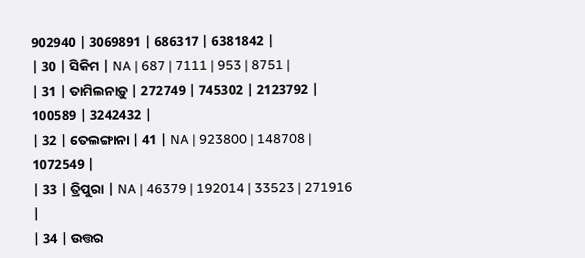902940 | 3069891 | 686317 | 6381842 |
| 30 | ସିକିମ | NA | 687 | 7111 | 953 | 8751 |
| 31 | ତାମିଲନାଡ଼ୁ | 272749 | 745302 | 2123792 | 100589 | 3242432 |
| 32 | ତେଲଙ୍ଗାନା | 41 | NA | 923800 | 148708 | 1072549 |
| 33 | ତ୍ରିପୁରା | NA | 46379 | 192014 | 33523 | 271916 |
| 34 | ଉତ୍ତର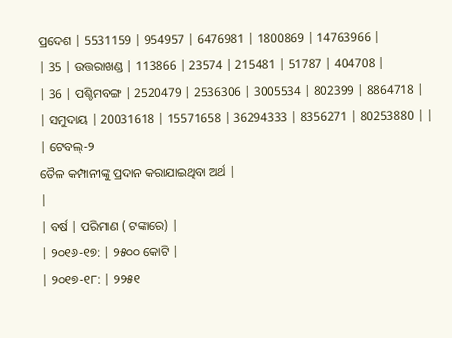ପ୍ରଦେଶ | 5531159 | 954957 | 6476981 | 1800869 | 14763966 |
| 35 | ଉତ୍ତରାଖଣ୍ଡ | 113866 | 23574 | 215481 | 51787 | 404708 |
| 36 | ପଶ୍ଚିମବଙ୍ଗ | 2520479 | 2536306 | 3005534 | 802399 | 8864718 |
| ସମୁଦାୟ | 20031618 | 15571658 | 36294333 | 8356271 | 80253880 | |
| ଟେବଲ୍-୨
ତୈଳ କମ୍ପାନୀଙ୍କୁ ପ୍ରଦାନ କରାଯାଇଥିବା ଅର୍ଥ |
|
| ବର୍ଷ | ପରିମାଣ ( ଟଙ୍କାରେ) |
| ୨୦୧୬-୧୭: | ୨୫୦୦ କୋଟି |
| ୨୦୧୭-୧୮: | ୨୨୫୧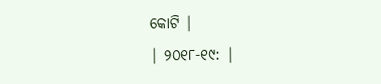କୋଟି |
| ୨୦୧୮-୧୯: |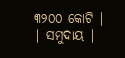୩୨୦୦ କୋଟି |
| ସମୁଦାୟ |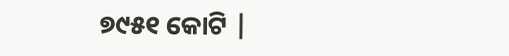୭୯୫୧ କୋଟି |